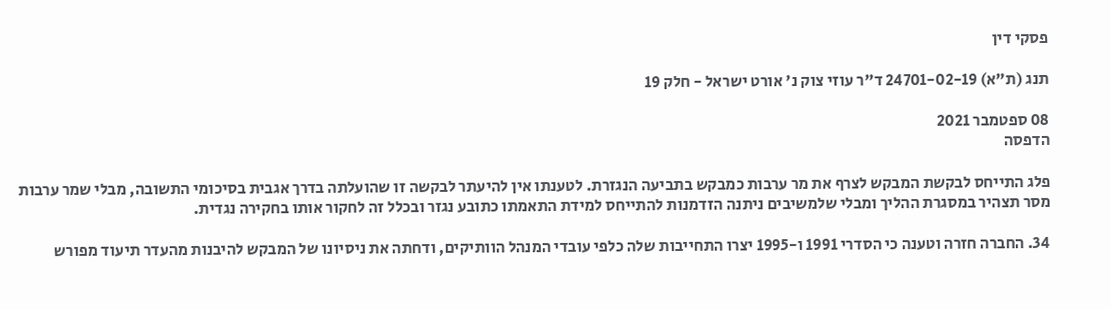פסקי דין

תנג (ת"א) 24701-02-19 ד"ר עוזי צוק נ' אורט ישראל - חלק 19

08 ספטמבר 2021
הדפסה

פלג התייחס לבקשת המבקש לצרף את מר ערבות כמבקש בתביעה הנגזרת. לטענתו אין להיעתר לבקשה זו שהועלתה בדרך אגבית בסיכומי התשובה, מבלי שמר ערבות מסר תצהיר במסגרת ההליך ומבלי שלמשיבים ניתנה הזדמנות להתייחס למידת התאמתו כתובע נגזר ובכלל זה לחקור אותו בחקירה נגדית.

34. החברה חזרה וטענה כי הסדרי 1991 ו-1995 יצרו התחייבות שלה כלפי עובדי המנהל הוותיקים, ודחתה את ניסיונו של המבקש להיבנות מהעדר תיעוד מפורש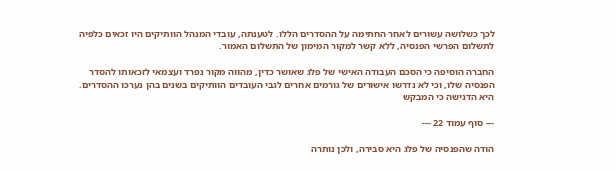לכך כשלושה עשורים לאחר החתימה על ההסדרים הללו. לטענתה, עובדי המנהל הוותיקים היו זכאים כלפיה לתשלום הפרשי הפנסיה, ללא קשר למקור המימון של התשלום האמור.

החברה הוסיפה כי הסכם העבודה האישי של פלג שאושר כדין, מהווה מקור נפרד ועצמאי לזכאותו להסדר הפנסיה שלו, וכי לא נדרשו אישורים של גורמים אחרים לגבי העובדים הוותיקים בשנים בהן נערכו ההסדרים. היא הדגישה כי המבקש

--- סוף עמוד 22 ---

הודה שהפנסיה של פלג היא סבירה, ולכן נותרה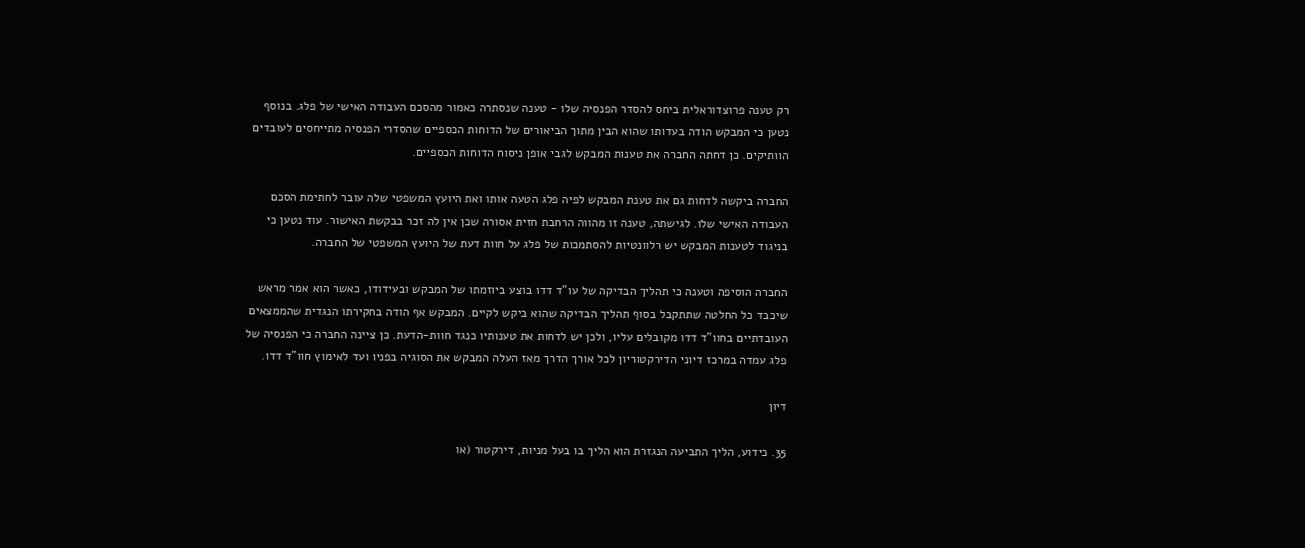רק טענה פרוצדוראלית ביחס להסדר הפנסיה שלו - טענה שנסתרה כאמור מהסכם העבודה האישי של פלג. בנוסף נטען כי המבקש הודה בעדותו שהוא הבין מתוך הביאורים של הדוחות הכספיים שהסדרי הפנסיה מתייחסים לעובדים הוותיקים. כן דחתה החברה את טענות המבקש לגבי אופן ניסוח הדוחות הכספיים.

החברה ביקשה לדחות גם את טענת המבקש לפיה פלג הטעה אותו ואת היועץ המשפטי שלה עובר לחתימת הסכם העבודה האישי שלו. לגישתה, טענה זו מהווה הרחבת חזית אסורה שכן אין לה זכר בבקשת האישור. עוד נטען כי בניגוד לטענות המבקש יש רלוונטיות להסתמכות של פלג על חוות דעת של היועץ המשפטי של החברה.

החברה הוסיפה וטענה כי תהליך הבדיקה של עו"ד דדו בוצע ביוזמתו של המבקש ובעידודו, כאשר הוא אמר מראש שיכבד כל החלטה שתתקבל בסוף תהליך הבדיקה שהוא ביקש לקיים. המבקש אף הודה בחקירתו הנגדית שהממצאים העובדתיים בחוו"ד דדו מקובלים עליו, ולכן יש לדחות את טענותיו כנגד חוות-הדעת. כן ציינה החברה כי הפנסיה של פלג עמדה במרכז דיוני הדירקטוריון לכל אורך הדרך מאז העלה המבקש את הסוגיה בפניו ועד לאימוץ חוו"ד דדו.

דיון

35. כידוע, הליך התביעה הנגזרת הוא הליך בו בעל מניות, דירקטור (או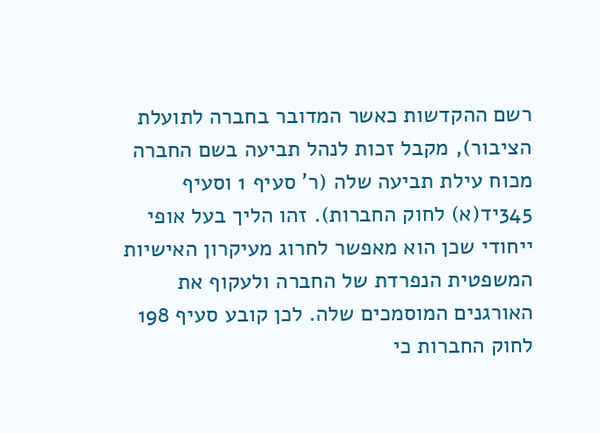רשם ההקדשות כאשר המדובר בחברה לתועלת הציבור), מקבל זכות לנהל תביעה בשם החברה מכוח עילת תביעה שלה (ר' סעיף 1 וסעיף 345יד(א) לחוק החברות). זהו הליך בעל אופי ייחודי שכן הוא מאפשר לחרוג מעיקרון האישיות המשפטית הנפרדת של החברה ולעקוף את האורגנים המוסמכים שלה. לכן קובע סעיף 198 לחוק החברות כי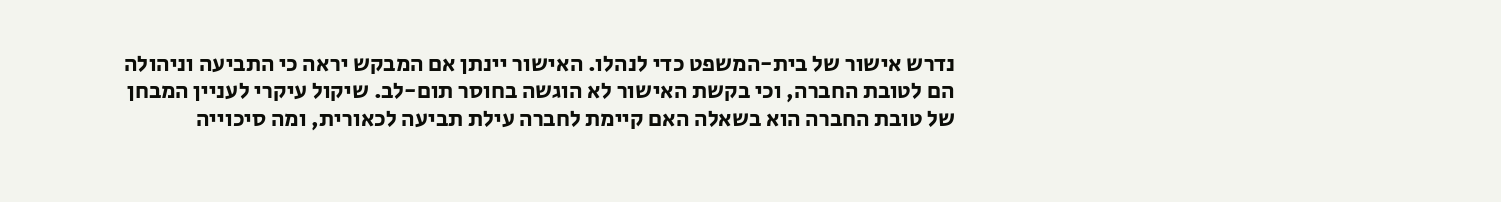נדרש אישור של בית-המשפט כדי לנהלו. האישור יינתן אם המבקש יראה כי התביעה וניהולה הם לטובת החברה, וכי בקשת האישור לא הוגשה בחוסר תום-לב. שיקול עיקרי לעניין המבחן של טובת החברה הוא בשאלה האם קיימת לחברה עילת תביעה לכאורית, ומה סיכוייה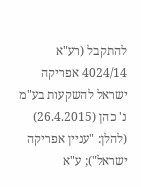להתקבל (רע"א 4024/14 אפריקה ישראל להשקעות בע"מ נ' כהן (26.4.2015) (להלן: "עניין אפריקה ישראל"); ע"א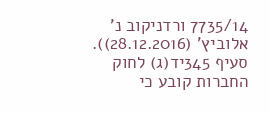7735/14 ורדניקוב נ' אלוביץ' (28.12.2016)). סעיף 345יד(ג) לחוק החברות קובע כי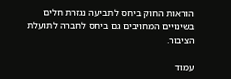הוראות החוק ביחס לתביעה נגזרת חלים בשינויים המחויבים גם ביחס לחברה לתועלת הציבור.

עמוד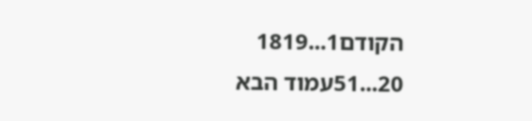הקודם1...1819
20...51עמוד הבא